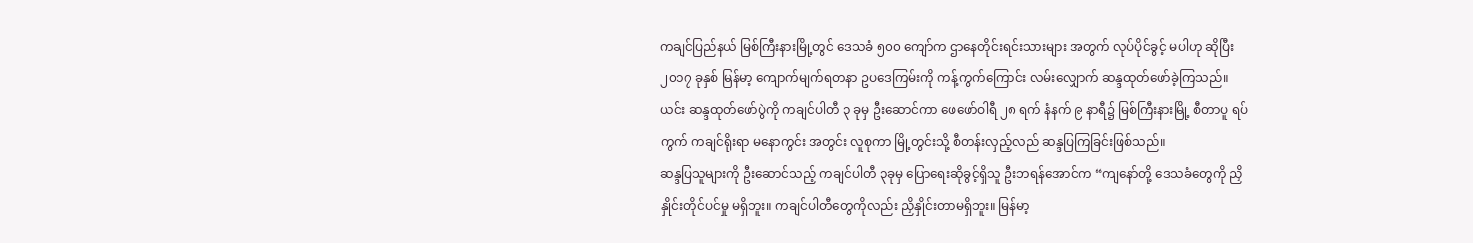ကချင်ပြည်နယ် မြစ်ကြီးနားမြို့တွင် ဒေသခံ ၅၀၀ ကျော်က ဌာနေတိုင်းရင်းသားများ အတွက် လုပ်ပိုင်ခွင့် မပါဟု ဆိုပြီး ၂၀၁၇ ခုနှစ် မြန်မာ့ ကျောက်မျက်ရတနာ ဥပဒေကြမ်းကို ကန့်ကွက်ကြောင်း လမ်းလျှောက် ဆန္ဒထုတ်ဖော်ခဲ့ကြသည်။
ယင်း ဆန္ဒထုတ်ဖော်ပွဲကို ကချင်ပါတီ ၃ ခုမှ ဦးဆောင်ကာ ဖေဖော်ဝါရီ ၂၈ ရက် နံနက် ၉ နာရီ၌ မြစ်ကြီးနားမြို့ စီတာပူ ရပ်ကွက် ကချင်ရိုးရာ မနောကွင်း အတွင်း လူစုကာ မြို့တွင်းသို့ စီတန်းလှည့်လည် ဆန္ဒပြကြခြင်းဖြစ်သည်။
ဆန္ဒပြသူများကို ဦးဆောင်သည့် ကချင်ပါတီ ၃ခုမှ ပြောရေးဆိုခွင့်ရှိသူ ဦးဘရန်အောင်က “ကျနော်တို့ ဒေသခံတွေကို ညှိနှိုင်းတိုင်ပင်မှု မရှိဘူး။ ကချင်ပါတီတွေကိုလည်း ညှိနှိုင်းတာမရှိဘူး။ မြန်မာ့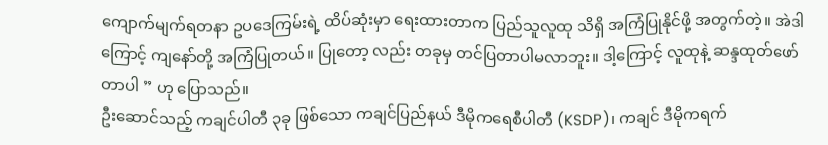ကျောက်မျက်ရတနာ ဥပဒေကြမ်းရဲ့ ထိပ်ဆုံးမှာ ရေးထားတာက ပြည်သူလူထု သိရှိ အကြံပြုနိုင်ဖို့ အတွက်တဲ့။ အဲဒါကြောင့် ကျနော်တို့ အကြံပြုတယ်။ ပြုတော့ လည်း တခုမှ တင်ပြတာပါမလာဘူး။ ဒါ့ကြောင့် လူထုနဲ့ ဆန္ဒထုတ်ဖော်တာပါ ” ဟု ပြောသည်။
ဦးဆောင်သည့် ကချင်ပါတီ ၃ခု ဖြစ်သော ကချင်ပြည်နယ် ဒီမိုကရေစီပါတီ (KSDP)၊ ကချင် ဒီမိုကရက်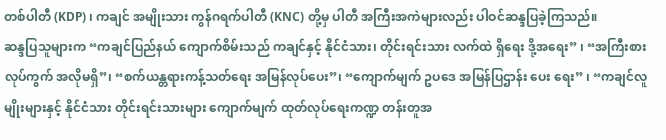တစ်ပါတီ (KDP) ၊ ကချင် အမျိုးသား ကွန်ဂရက်ပါတီ (KNC) တို့မှ ပါတီ အကြီးအကဲများလည်း ပါဝင်ဆန္ဒပြခဲ့ကြသည်။
ဆန္ဒပြသူများက “ကချင်ပြည်နယ် ကျောက်စိမ်းသည် ကချင်နှင့် နိုင်ငံသား၊ တိုင်းရင်းသား လက်ထဲ ရှိရေး ဒို့အရေး” ၊ “အကြီးစားလုပ်ကွက် အလိုမရှိ”၊ “စက်ယန္တရားကန့်သတ်ရေး အမြန်လုပ်ပေး”၊ “ကျောက်မျက် ဥပဒေ အမြန်ပြဌာန်း ပေး ရေး” ၊ “ကချင်လူမျိုးများနှင့် နိုင်ငံသား တိုင်းရင်းသားများ ကျောက်မျက် ထုတ်လုပ်ရေးကဏ္ဍ တန်းတူအ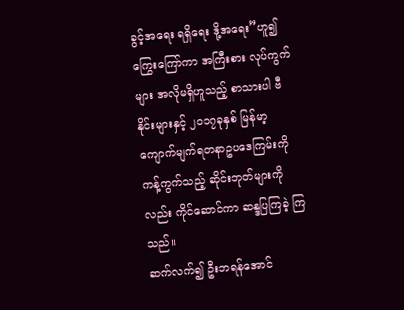ခွင့်အရေး ရရှိရေး ဒို့အရေး”ဟူ၍ ကြွေးကြော်ကာ အကြီးစား လုပ်ကွက်များ အလိုမရှိဟူသည့် စာသားပါ ဗီနိုင်းများနှင့် ၂၀၁၇ခုနှစ် မြန်မာ့ကျောက်မျက်ရတနာဥပဒေကြမ်းကို ကန့်ကွက်သည့် ဆိုင်းဘုတ်များကိုလည်း ကိုင်ဆောင်ကာ ဆန္ဒပြကြခဲ့ ကြ သည်။
ဆက်လက်၍ ဦးဘရန်အောင်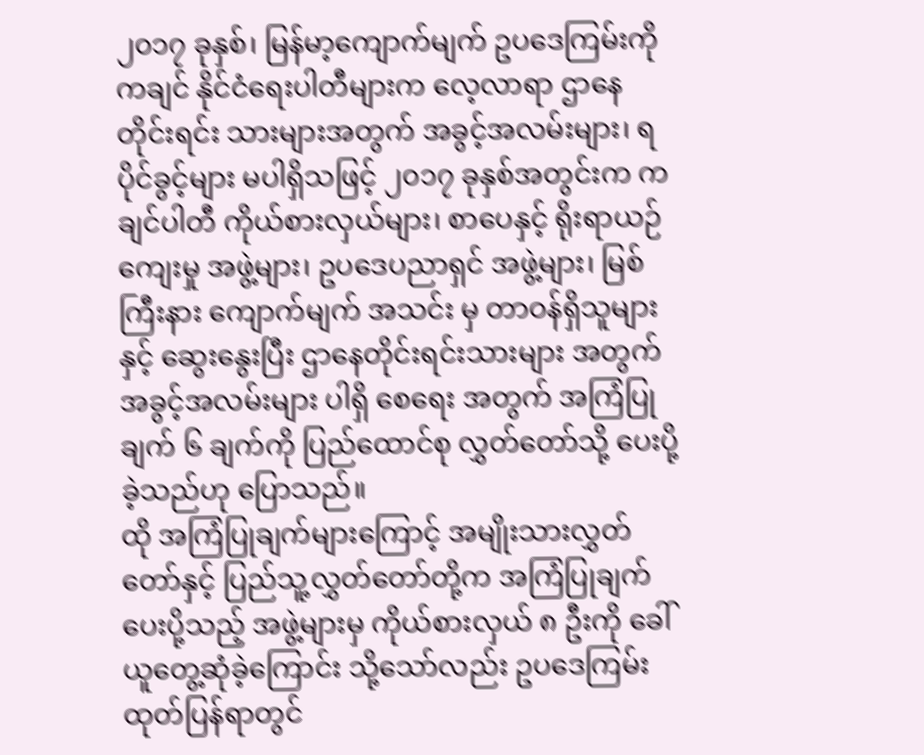၂၀၁၇ ခုနှစ်၊ မြန်မာ့ကျောက်မျက် ဥပဒေကြမ်းကို ကချင် နိုင်ငံရေးပါတီများက လေ့လာရာ ဌာနေ တိုင်းရင်း သားများအတွက် အခွင့်အလမ်းများ၊ ရပိုင်ခွင့်များ မပါရှိသဖြင့် ၂၀၁၇ ခုနှစ်အတွင်းက ကချင်ပါတီ ကိုယ်စားလှယ်များ၊ စာပေနှင့် ရိုးရာယဉ်ကျေးမှု အဖွဲ့များ၊ ဥပဒေပညာရှင် အဖွဲ့များ၊ မြစ်ကြီးနား ကျောက်မျက် အသင်း မှ တာဝန်ရှိသူများနှင့် ဆွေးနွေးပြီး ဌာနေတိုင်းရင်းသားများ အတွက် အခွင့်အလမ်းများ ပါရှိ စေရေး အတွက် အကြံပြုချက် ၆ ချက်ကို ပြည်ထောင်စု လွှတ်တော်သို့ ပေးပို့ခဲ့သည်ဟု ပြောသည်။
ထို အကြံပြုချက်များကြောင့် အမျိုးသားလွှတ်တော်နှင့် ပြည်သူ့လွှတ်တော်တို့က အကြံပြုချက်ပေးပို့သည့် အဖွဲ့များမှ ကိုယ်စားလှယ် ၈ ဦးကို ခေါ်ယူတွေ့ဆုံခဲ့ကြောင်း သို့သော်လည်း ဥပဒေကြမ်း ထုတ်ပြန်ရာတွင်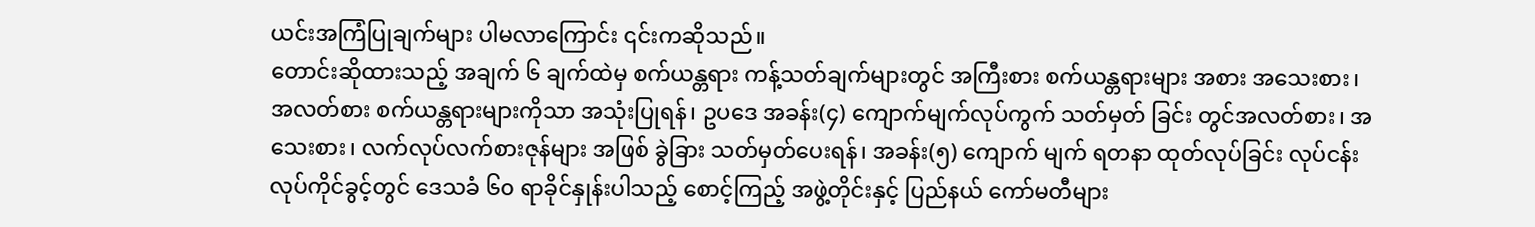ယင်းအကြံပြုချက်များ ပါမလာကြောင်း ၎င်းကဆိုသည်။
တောင်းဆိုထားသည့် အချက် ၆ ချက်ထဲမှ စက်ယန္တရား ကန့်သတ်ချက်များတွင် အကြီးစား စက်ယန္တရားများ အစား အသေးစား၊ အလတ်စား စက်ယန္တရားများကိုသာ အသုံးပြုရန်၊ ဥပဒေ အခန်း(၄) ကျောက်မျက်လုပ်ကွက် သတ်မှတ် ခြင်း တွင်အလတ်စား၊ အသေးစား၊ လက်လုပ်လက်စားဇုန်များ အဖြစ် ခွဲခြား သတ်မှတ်ပေးရန်၊ အခန်း(၅) ကျောက် မျက် ရတနာ ထုတ်လုပ်ခြင်း လုပ်ငန်း လုပ်ကိုင်ခွင့်တွင် ဒေသခံ ၆၀ ရာခိုင်နှုန်းပါသည့် စောင့်ကြည့် အဖွဲ့တိုင်းနှင့် ပြည်နယ် ကော်မတီများ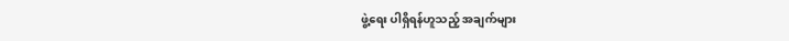ဖွဲ့ရေး ပါရှိရန်ဟူသည့် အချက်များ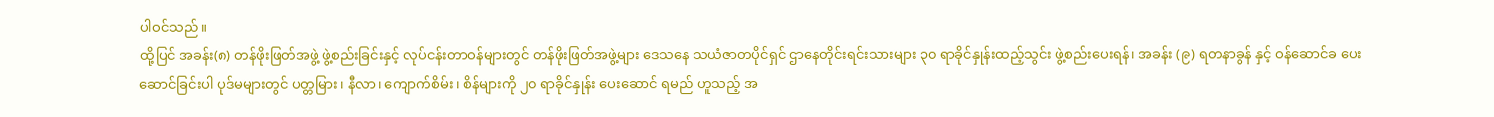ပါဝင်သည်။
ထို့ပြင် အခန်း(၈) တန်ဖိုးဖြတ်အဖွဲ့ ဖွဲ့စည်းခြင်းနှင့် လုပ်ငန်းတာဝန်များတွင် တန်ဖိုးဖြတ်အဖွဲ့များ ဒေသနေ သယံဇာတပိုင်ရှင် ဌာနေတိုင်းရင်းသားများ ၃၀ ရာခိုင်နှုန်းထည့်သွင်း ဖွဲ့စည်းပေးရန်၊ အခန်း (၉) ရတနာခွန် နှင့် ဝန်ဆောင်ခ ပေးဆောင်ခြင်းပါ ပုဒ်မများတွင် ပတ္တမြား၊ နီလာ၊ ကျောက်စိမ်း၊ စိန်များကို ၂၀ ရာခိုင်နှုန်း ပေးဆောင် ရမည် ဟူသည့် အ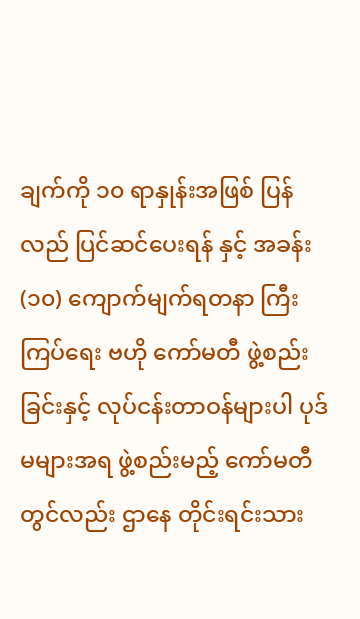ချက်ကို ၁၀ ရာနှုန်းအဖြစ် ပြန်လည် ပြင်ဆင်ပေးရန် နှင့် အခန်း (၁၀) ကျောက်မျက်ရတနာ ကြီးကြပ်ရေး ဗဟို ကော်မတီ ဖွဲ့စည်းခြင်းနှင့် လုပ်ငန်းတာဝန်များပါ ပုဒ်မများအရ ဖွဲ့စည်းမည့် ကော်မတီတွင်လည်း ဌာနေ တိုင်းရင်းသား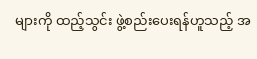များကို ထည့်သွင်း ဖွဲ့စည်းပေးရန်ဟူသည့် အ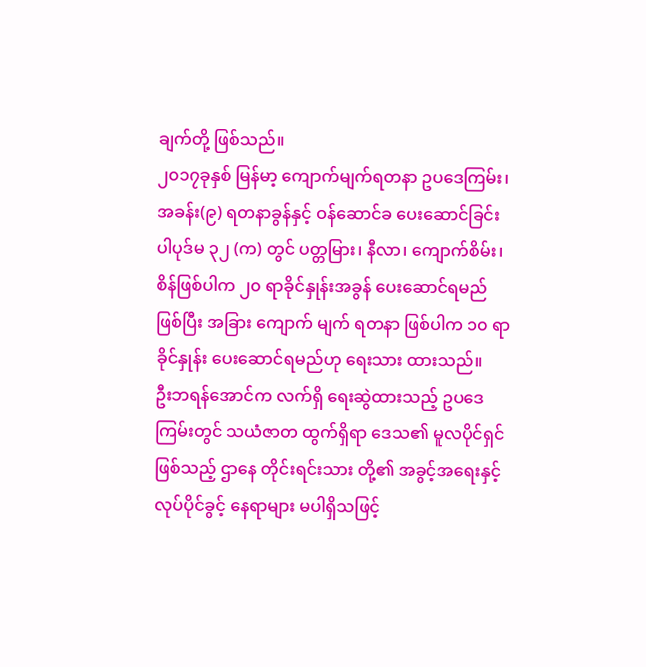ချက်တို့ ဖြစ်သည်။
၂၀၁၇ခုနှစ် မြန်မာ့ ကျောက်မျက်ရတနာ ဥပဒေကြမ်း၊ အခန်း(၉) ရတနာခွန်နှင့် ဝန်ဆောင်ခ ပေးဆောင်ခြင်း ပါပုဒ်မ ၃၂ (က) တွင် ပတ္တမြား၊ နီလာ၊ ကျောက်စိမ်း၊ စိန်ဖြစ်ပါက ၂၀ ရာခိုင်နှုန်းအခွန် ပေးဆောင်ရမည် ဖြစ်ပြီး အခြား ကျောက် မျက် ရတနာ ဖြစ်ပါက ၁၀ ရာခိုင်နှုန်း ပေးဆောင်ရမည်ဟု ရေးသား ထားသည်။
ဦးဘရန်အောင်က လက်ရှိ ရေးဆွဲထားသည့် ဥပဒေကြမ်းတွင် သယံဇာတ ထွက်ရှိရာ ဒေသ၏ မူလပိုင်ရှင် ဖြစ်သည့် ဌာနေ တိုင်းရင်းသား တို့၏ အခွင့်အရေးနှင့် လုပ်ပိုင်ခွင့် နေရာများ မပါရှိသဖြင့်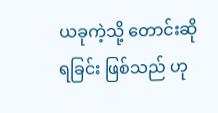ယခုကဲ့သို့ တောင်းဆိုရခြင်း ဖြစ်သည် ဟု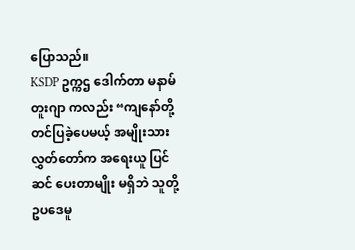ပြောသည်။
KSDP ဥက္ကဌ ဒေါက်တာ မနာမ်တူးဂျာ ကလည်း “ကျနော်တို့ တင်ပြခဲ့ပေမယ့် အမျိုးသား လွှတ်တော်က အရေးယူ ပြင်ဆင် ပေးတာမျိုး မရှိဘဲ သူတို့ ဥပဒေမူ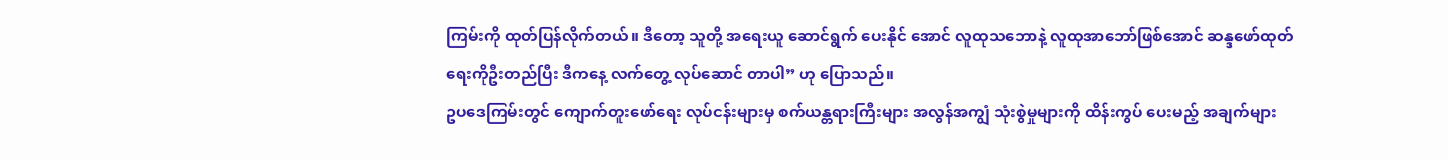ကြမ်းကို ထုတ်ပြန်လိုက်တယ်။ ဒီတော့ သူတို့ အရေးယူ ဆောင်ရွက် ပေးနိုင် အောင် လူထုသဘောနဲ့ လူထုအာဘော်ဖြစ်အောင် ဆန္ဒဖော်ထုတ်ရေးကိုဦးတည်ပြီး ဒီကနေ့ လက်တွေ့ လုပ်ဆောင် တာပါ” ဟု ပြောသည်။
ဥပဒေကြမ်းတွင် ကျောက်တူးဖော်ရေး လုပ်ငန်းများမှ စက်ယန္တရားကြီးများ အလွန်အကျွံ သုံးစွဲမှုများကို ထိန်းကွပ် ပေးမည့် အချက်များ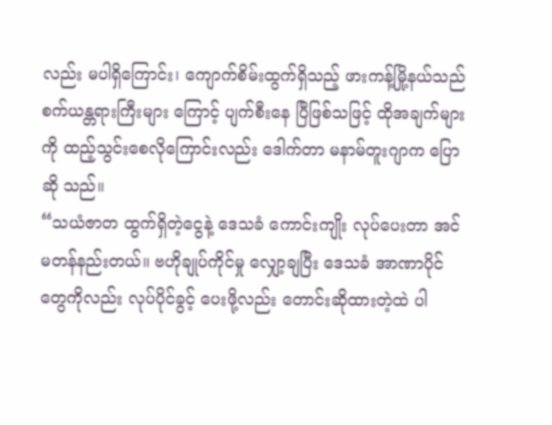လည်း မပါရှိကြောင်း၊ ကျောက်စိမ်းထွက်ရှိသည့် ဖားကန့်မြို့နယ်သည် စက်ယန္တရားကြီးများ ကြောင့် ပျက်စီးနေ ပြီဖြစ်သဖြင့် ထိုအချက်များကို ထည့်သွင်းစေလိုကြောင်းလည်း ဒေါက်တာ မနာမ်တူးဂျာက ပြောဆို သည်။
“သယံဇာတ ထွက်ရှိတဲ့ငွေနဲ့ ဒေသခံ ကောင်းကျိုး လုပ်ပေးတာ အင်မတန်နည်းတယ်။ ဗဟိုချုပ်ကိုင်မှု လျှော့ချပြီး ဒေသခံ အာဏာပိုင်တွေကိုလည်း လုပ်ပိုင်ခွင့် ပေးဖို့လည်း တောင်းဆိုထားတဲ့ထဲ ပါ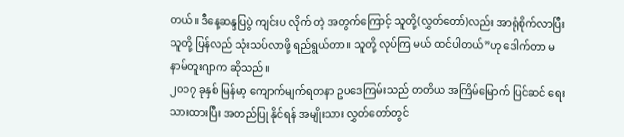တယ်။ ဒီနေ့ဆန္ဒပြပွဲ ကျင်းပ လိုက် တဲ့ အတွက်ကြောင့် သူတို့(လွှတ်တော်)လည်း အာရုံစိုက်လာပြီး သူတို့ ပြန်လည် သုံးသပ်လာဖို့ ရည်ရွယ်တာ။ သူတို့ လုပ်ကြ မယ် ထင်ပါတယ်”ဟု ဒေါက်တာ မနာမ်တူးဂျာက ဆိုသည်။
၂၀၁၇ ခုနှစ် မြန်မာ့ ကျောက်မျက်ရတနာ ဥပဒေကြမ်းသည် တတိယ အကြိမ်မြောက် ပြင်ဆင် ရေးသားထားပြီး အတည်ပြု နိုင်ရန် အမျိုးသား လွှတ်တော်တွင်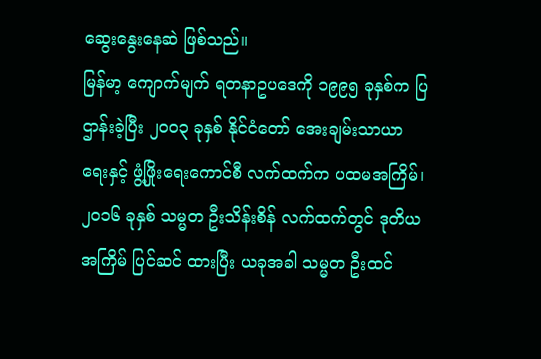ဆွေးနွေးနေဆဲ ဖြစ်သည်။
မြန်မာ့ ကျောက်မျက် ရတနာဥပဒေကို ၁၉၉၅ ခုနှစ်က ပြဌာန်းခဲ့ပြီး ၂၀၀၃ ခုနှစ် နိုင်ငံတော် အေးချမ်းသာယာရေးနှင့် ဖွံ့ဖြိုးရေးကောင်စီ လက်ထက်က ပထမအကြိမ်၊ ၂၀၁၆ ခုနှစ် သမ္မတ ဦးသိန်းစိန် လက်ထက်တွင် ဒုတိယအကြိမ် ပြင်ဆင် ထားပြီး ယခုအခါ သမ္မတ ဦးထင်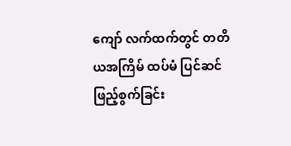ကျော် လက်ထက်တွင် တတိယအကြိမ် ထပ်မံ ပြင်ဆင် ဖြည့်စွက်ခြင်း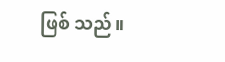ဖြစ် သည်။